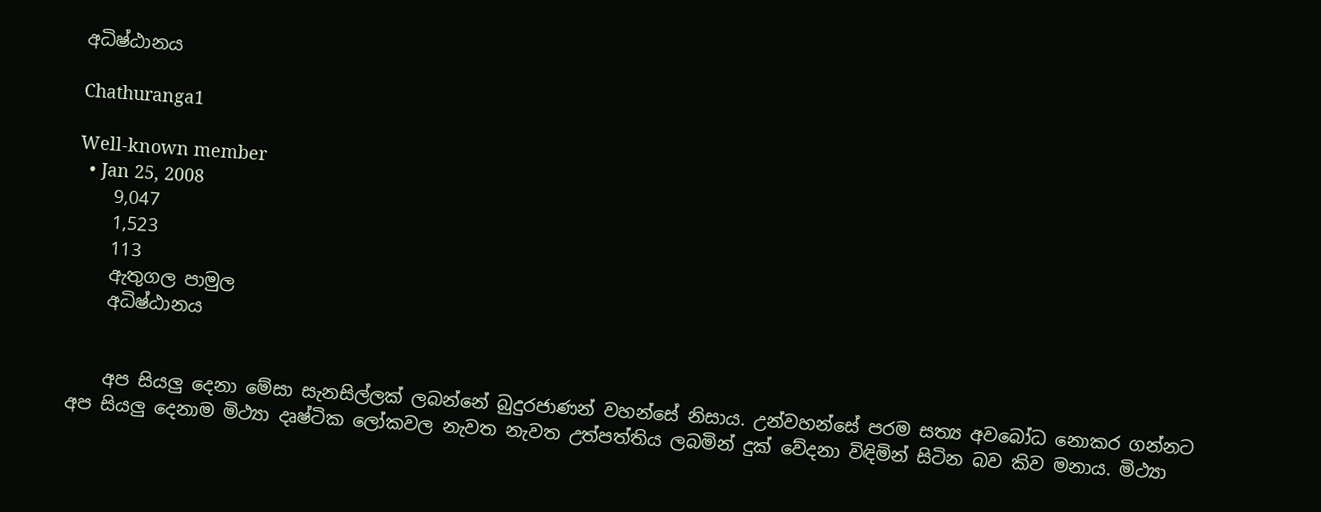අධිෂ්ඨානය

Chathuranga1

Well-known member
  • Jan 25, 2008
    9,047
    1,523
    113
    ඇතුගල පාමුල
    අධිෂ්ඨානය


    අප සියලු දෙනා මේසා සැනසිල්ලක් ලබන්නේ බුදුරජාණන් වහන්සේ නිසාය. උන්වහන්සේ පරම සත්‍ය අවබෝධ නොකර ගන්නට අප සියලු දෙනාම මිථ්‍යා දෘෂ්ටික ලෝකවල නැවත නැවත උත්පත්තිය ලබමින් දුක් වේදනා විඳිමින් සිටින බව කිව මනාය. මිථ්‍යා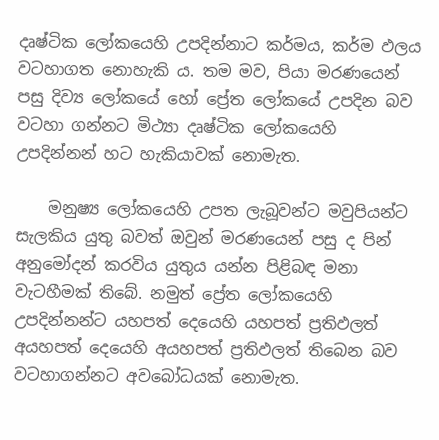දෘෂ්ටික ලෝකයෙහි උපදින්නාට කර්මය, කර්ම ඵලය වටහාගත නොහැකි ය. තම මව, පියා මරණයෙන් පසු දිව්‍ය ලෝකයේ හෝ ප්‍රේත ලෝකයේ උපදින බව වටහා ගන්නට මිථ්‍යා දෘෂ්ටික ලෝකයෙහි උපදින්නන් හට හැකියාවක් නොමැත.

    මනුෂ්‍ය ලෝකයෙහි උපත ලැබූවන්ට මවුපියන්ට සැලකිය යුතු බවත් ඔවුන් මරණයෙන් පසු ද පින් අනුමෝදන් කරවිය යුතුය යන්න පිළිබඳ මනා වැටහීමක් තිබේ. නමුත් ප්‍රේත ලෝකයෙහි උපදින්නන්ට යහපත් දෙයෙහි යහපත් ප්‍රතිඵලත් අයහපත් දෙයෙහි අයහපත් ප්‍රතිඵලත් තිබෙන බව වටහාගන්නට අවබෝධයක් නොමැත.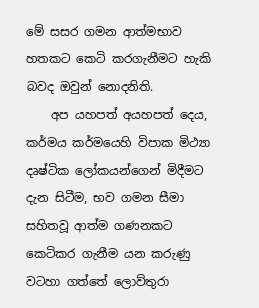මේ සසර ගමන ආත්මභාව හතකට කෙටි කරගැනීමට හැකි බවද ඔවුන් නොදනිති.
    අප යහපත් අයහපත් දෙය, කර්මය කර්මයෙහි විපාක මිථ්‍යා දෘෂ්ටික ලෝකයන්ගෙන් මිදීමට දැන සිටීම, භව ගමන සීමා සහිතවූ ආත්ම ගණනකට කෙටිකර ගැනීම යන කරුණු වටහා ගත්තේ ලොව්තුරා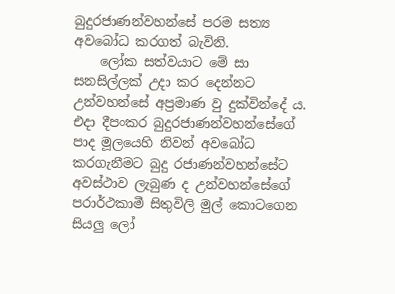බුදුරජාණන්වහන්සේ පරම සත්‍ය අවබෝධ කරගත් බැවිනි.
    ලෝක සත්වයාට මේ සා සනසිල්ලක් උදා කර දෙන්නට උන්වහන්සේ අප්‍රමාණ වු දුක්වින්දේ ය. එදා දීපංකර බුදුරජාණන්වහන්සේගේ පාද මූලයෙහි නිවන් අවබෝධ කරගැනීමට බුදු රජාණන්වහන්සේට අවස්ථාව ලැබුණ ද උන්වහන්සේගේ පරාර්ථකාමී සිතුවිලි මුල් කොටගෙන සියලු ලෝ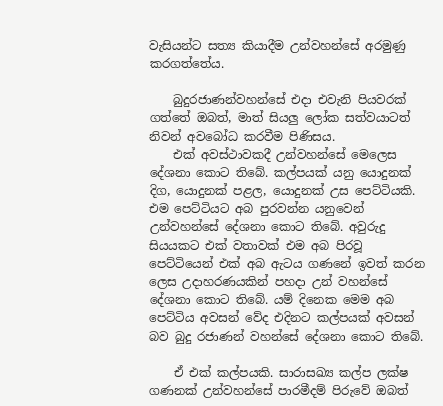වැසියන්ට සත්‍ය කියාදීම උන්වහන්සේ අරමුණු කරගත්තේය.

    බුදුරජාණන්වහන්සේ එදා එවැනි පියවරක් ගත්තේ ඔබත්, මාත් සියලු ලෝක සත්වයාටත් නිවන් අවබෝධ කරවීම පිණිසය.
    එක් අවස්ථාවකදී උන්වහන්සේ මෙලෙස දේශනා කොට තිබේ. කල්පයක් යනු යොදුනක් දිග, යොදුනක් පළල, යොදුනක් උස පෙට්ටියකි. එම පෙට්ටියට අබ පුරවන්න යනුවෙන් උන්වහන්සේ දේශනා කොට තිබේ. අවුරුදු සියයකට එක් වතාවක් එම අබ පිරවූ පෙට්ටියෙන් එක් අබ ඇටය ගණනේ ඉවත් කරන ලෙස උදාහරණයකින් පහදා උන් වහන්සේ දේශනා කොට තිබේ. යම් දිනෙක මෙම අබ පෙට්ටිය අවසන් වේද එදිනට කල්පයක් අවසන් බව බුදු රජාණන් වහන්සේ දේශනා කොට තිබේ.

    ඒ එක් කල්පයකි. සාරාසඛ්‍ය කල්ප ලක්ෂ ගණනක් උන්වහන්සේ පාරමීදම් පිරුවේ ඔබත්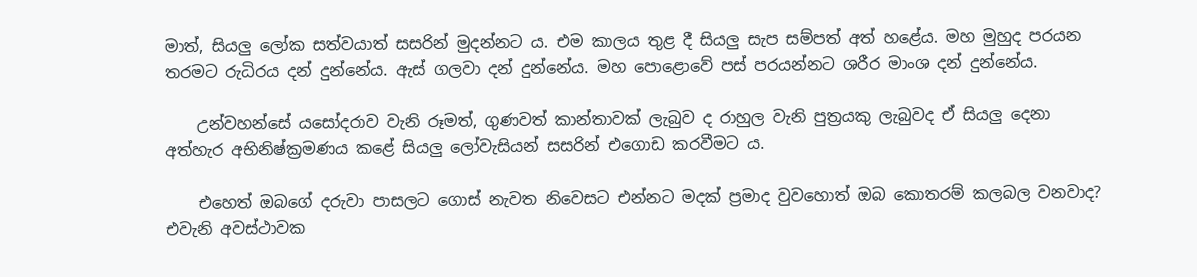මාත්, සියලු ලෝක සත්වයා‍ත් සසරින් මුදන්නට ය. එම කාලය තුළ දී සියලු සැප සම්පත් අත් හළේය. මහ මුහුද පරයන තරමට රුධිරය දන් දුන්නේය. ඇස් ගලවා දන් දුන්නේය. මහ පොළොවේ පස් පරයන්නට ශරීර මාංශ දන් දුන්නේය.

    උන්වහන්සේ යසෝදරාව වැනි රූමත්, ගුණවත් කාන්තාවක් ලැබුව ද රාහුල වැනි පුත්‍රයකු ලැබුවද ඒ සියලු දෙනා අත්හැර අභිනිෂ්ක්‍රමණය කළේ සියලු ලෝවැසියන් සසරින් එගොඩ කරවීමට ය.

    එහෙත් ඔබගේ දරුවා පාසලට ගොස් නැවත නිවෙසට එන්නට මදක් ප්‍රමාද වුවහොත් ඔබ කොතරම් කලබල වනවාද? එවැනි අවස්ථාවක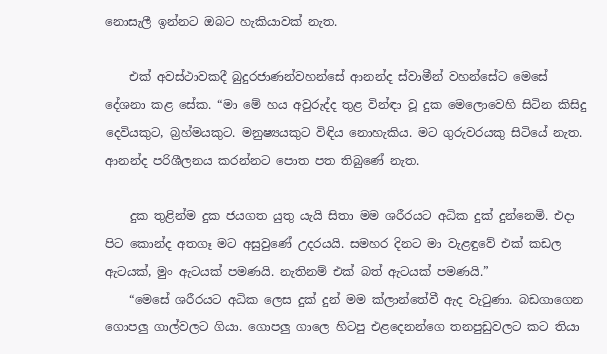නොසැලී ඉන්නට ඔබට හැකියාවක් නැත.

    එක් අවස්ථාවකදී බුදුරජාණන්වහන්සේ ආනන්ද ස්වාමීන් වහන්සේට මෙසේ දේශනා කළ සේක. “මා මේ හය අවුරුද්ද තුළ වින්ඳා වූ දුක මෙලොවෙහි සිටින කිසිදු දෙවියකුට, බ්‍රහ්මයකුට. මනුෂ්‍යයකුට විඳිය නොහැකිය. මට ගුරුවරයකු සිටියේ නැත. ආනන්ද පරිශීලනය කරන්නට පොත පත තිබුණේ නැත.

    දුක තුළින්ම දුක ජයගත යුතු යැයි සිතා මම ශරීරයට අධික දුක් දුන්නෙමි. එදා පිට කොන්ද අතගෑ මට අසුවුණේ උදරයයි. සමහර දිනට මා වැළඳුවේ එක් කඩල ඇටයක්, මුං ඇටයක් පමණයි. නැතිනම් එක් බත් ඇටයක් පමණයි.”
    “මෙසේ ශරීරයට අධික ලෙස දුක් දුන් මම ක්ලාන්තේවී ඇද වැටුණා. බඩගාගෙන ගොපලු ගාල්වලට ගියා. ගොපලු ගාලෙ හිටපු එළදෙනන්ගෙ තනපුඩුවලට කට තියා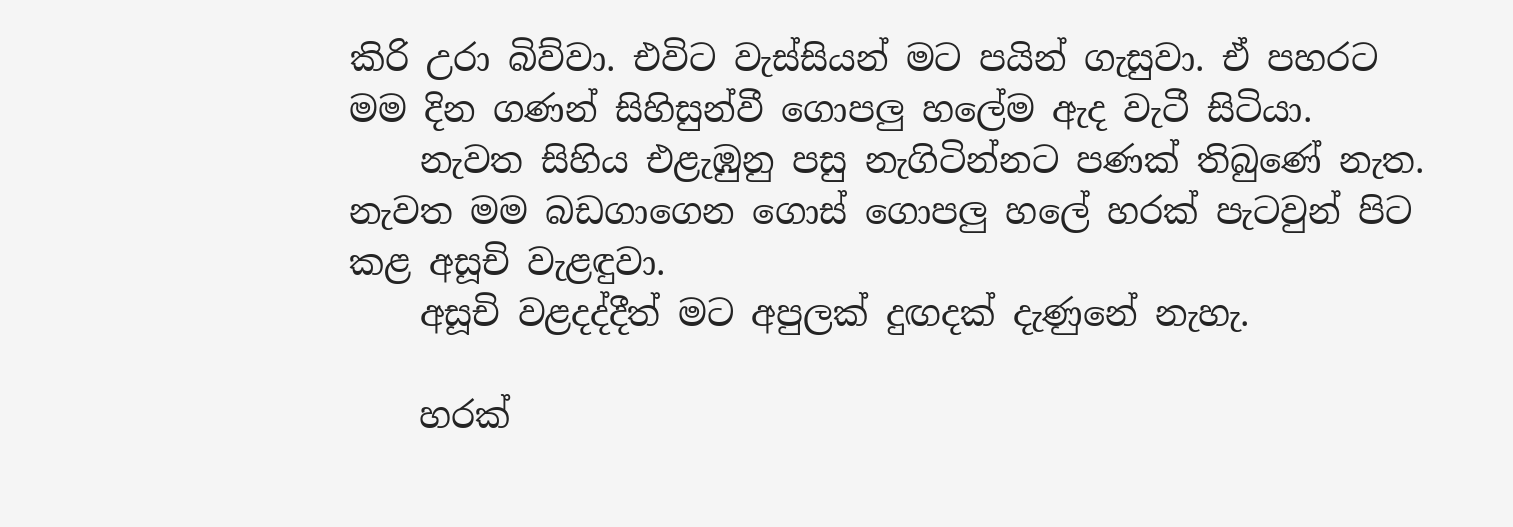කිරි උරා බිව්වා. එවිට වැස්සියන් මට පයින් ගැසුවා. ඒ පහරට මම දින ගණන් සිහිසුන්වී ගොපලු හලේම ඇද වැටී සිටියා.
    නැවත සිහිය එළැඹුනු පසු නැගිටින්නට පණක් තිබුණේ නැත. නැවත මම බඩගාගෙන ගොස් ගොපලු හලේ හරක් පැටවුන් පිට කළ අසූචි වැළඳුවා.
    අසූචි වළදද්දීත් මට අපුලක් දුඟදක් දැණුනේ නැහැ.

    හරක්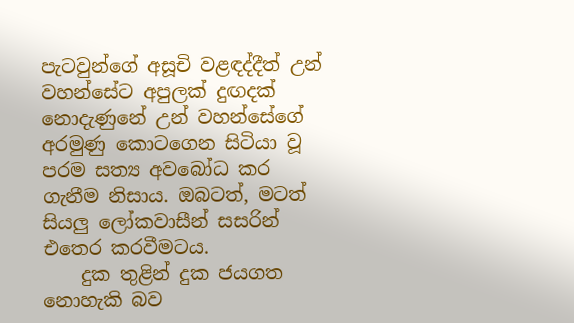පැටවුන්ගේ අසූචි වළඳද්දීත් උන් වහන්සේට අපුලක් දුඟදක් නොදැණුනේ උන් වහන්සේගේ අරමුණු කොටගෙන සිටියා වූ පරම සත්‍ය අවබෝධ කර ගැනීම නිසාය. ඔබටත්, මටත් සියලු ලෝකවාසීන් සසරින් එතෙර කරවීමටය.
    දුක තුළින් දුක ජයගත නොහැකි බව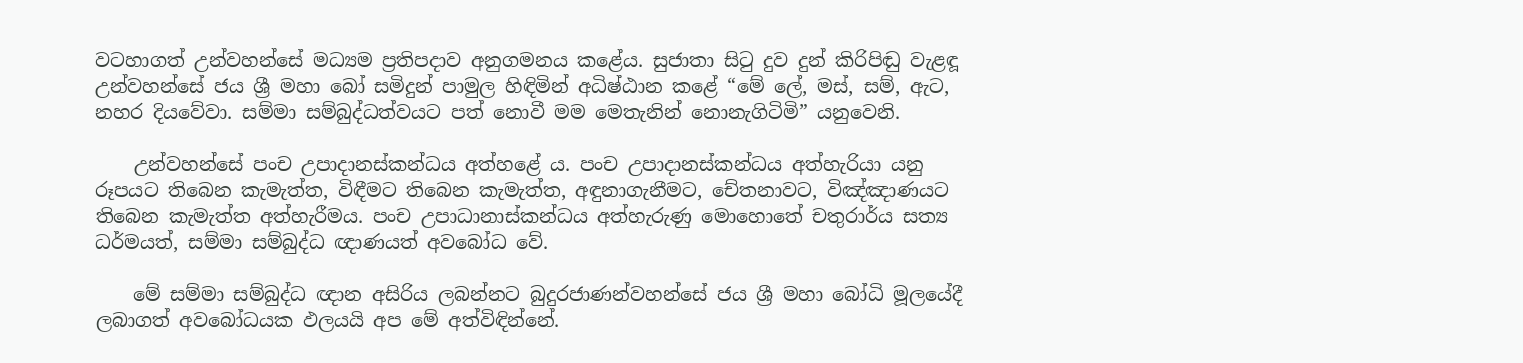වටහාගත් උන්වහන්සේ මධ්‍යම ප්‍රතිපදාව අනුගමනය කළේය. සුජාතා සිටු දුව දුන් කිරිපිඬු වැළඳූ උන්වහන්සේ ජය ශ්‍රී මහා බෝ සමිදුන් පාමුල හිඳිමින් අධිෂ්ඨාන කළේ “මේ ලේ, මස්, සම්, ඇට, නහර දියවේවා. සම්මා සම්බුද්ධත්වයට පත් නොවී මම මෙතැනින් නොනැගිටිමි” යනුවෙනි.

    උන්වහන්සේ පංච උපාදානස්කන්ධය අත්හළේ ය. පංච උපාදානස්කන්ධය අත්හැරියා යනු රූපයට තිබෙන කැමැත්ත, විඳීමට තිබෙන කැමැත්ත, අඳුනාගැනීමට, චේතනාවට, විඤ්ඤාණයට තිබෙන කැමැත්ත අත්හැරීමය. පංච උපාධානාස්කන්ධය අත්හැරුණු මොහොතේ චතුරාර්ය සත්‍ය ධර්මයත්, සම්මා සම්බුද්ධ ඥාණයත් අවබෝධ වේ.

    මේ සම්මා සම්බුද්ධ ඥාන අසිරිය ලබන්නට බුදුරජාණන්වහන්සේ ජය ශ්‍රී මහා බෝධි මූලයේදී ලබාගත් අවබෝධයක ඵලයයි අප මේ අත්විඳින්නේ.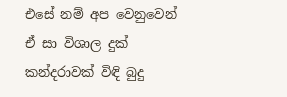එසේ නම් අප වෙනුවෙන් ඒ සා විශාල දුක් කන්දරාවක් විඳි බුදු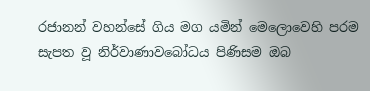රජානන් වහන්සේ ගිය මග යමින් මෙලොවෙහි පරම සැපත වූ නිර්වාණාවබෝධය පිණිසම ඔබ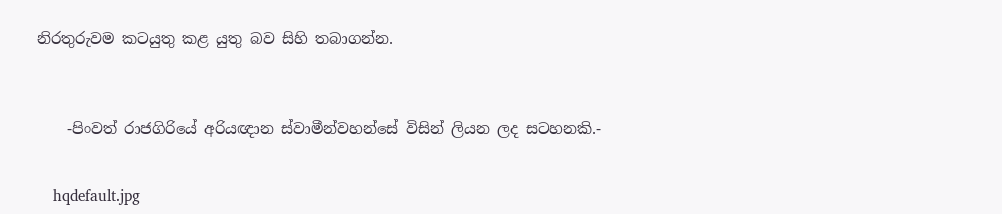නිරතුරුවම කටයුතු කළ යුතු බව සිහි තබාගන්න.



    -පිංවත් රාජගිරියේ අරියඥාන ස්වාමීන්වහන්සේ විසින් ලියන ලද සටහනකි.-


    hqdefault.jpg